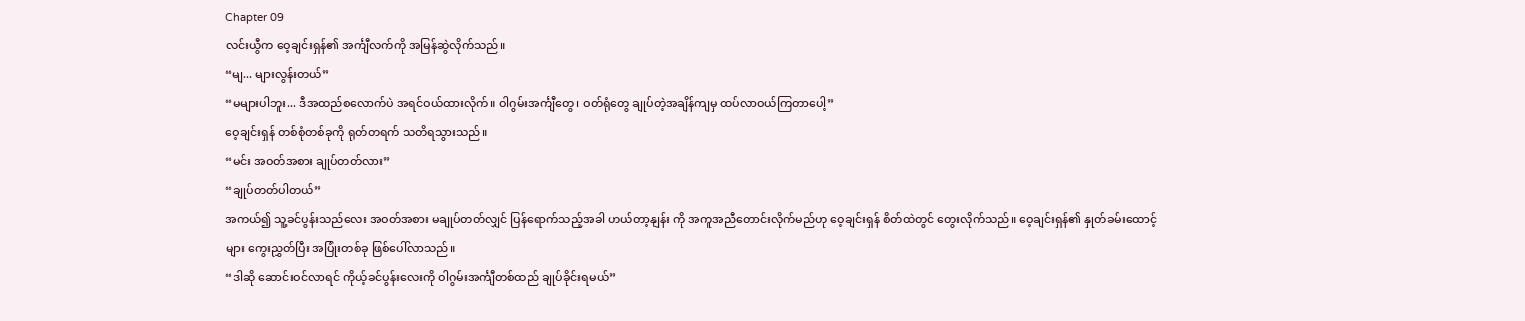Chapter 09
လင်းယွီက ဝေ့ချင်းရှန်၏ အင်္ကျီလက်ကို အမြန်ဆွဲလိုက်သည်။
“မျ... များလွန်းတယ်”
“မများပါဘူး... ဒီအထည်စလောက်ပဲ အရင်ဝယ်ထားလိုက်။ ဝါဂွမ်းအင်္ကျီတွေ၊ ဝတ်ရုံတွေ ချုပ်တဲ့အချိန်ကျမှ ထပ်လာဝယ်ကြတာပေါ့”
ဝေ့ချင်းရှန် တစ်စုံတစ်ခုကို ရုတ်တရက် သတိရသွားသည်။
“မင်း အဝတ်အစား ချုပ်တတ်လား”
“ချုပ်တတ်ပါတယ်”
အကယ်၍ သူ့ခင်ပွန်းသည်လေး အဝတ်အစား မချုပ်တတ်လျှင် ပြန်ရောက်သည့်အခါ ဟယ်တာ့နျန်း ကို အကူအညီတောင်းလိုက်မည်ဟု ဝေ့ချင်းရှန် စိတ်ထဲတွင် တွေးလိုက်သည်။ ဝေ့ချင်းရှန်၏ နှုတ်ခမ်းထောင့်များ ကွေးညွှတ်ပြီး အပြုံးတစ်ခု ဖြစ်ပေါ်လာသည်။
“ဒါဆို ဆောင်းဝင်လာရင် ကိုယ့်ခင်ပွန်းလေးကို ဝါဂွမ်းအင်္ကျီတစ်ထည် ချုပ်ခိုင်းရမယ်”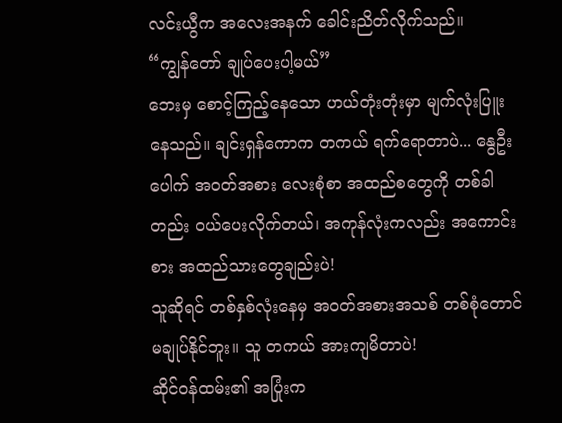လင်းယွီက အလေးအနက် ခေါင်းညိတ်လိုက်သည်။
“ကျွန်တော် ချုပ်ပေးပါ့မယ်”
ဘေးမှ စောင့်ကြည့်နေသော ဟယ်တုံးတုံးမှာ မျက်လုံးပြူးနေသည်။ ချင်းရှန်ကောက တကယ် ရက်ရောတာပဲ... နွေဦးပေါက် အဝတ်အစား လေးစုံစာ အထည်စတွေကို တစ်ခါတည်း ဝယ်ပေးလိုက်တယ်၊ အကုန်လုံးကလည်း အကောင်းစား အထည်သားတွေချည်းပဲ!
သူဆိုရင် တစ်နှစ်လုံးနေမှ အဝတ်အစားအသစ် တစ်စုံတောင် မချုပ်နိုင်ဘူး။ သူ တကယ် အားကျမိတာပဲ!
ဆိုင်ဝန်ထမ်း၏ အပြုံးက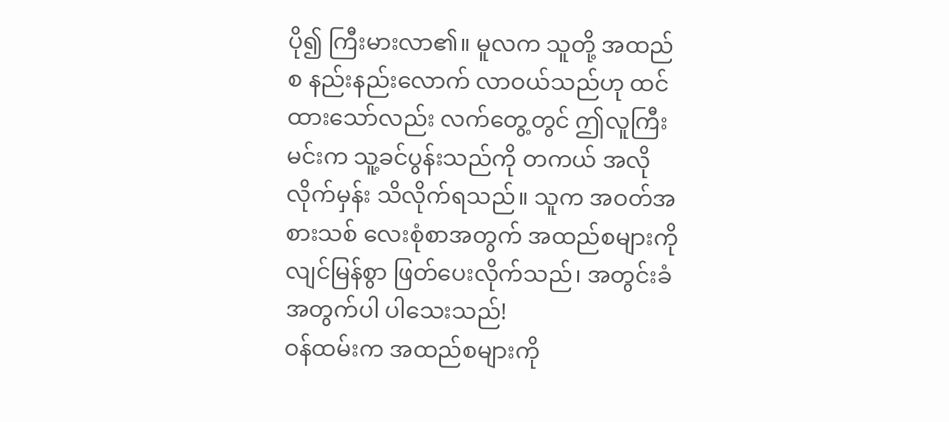ပို၍ ကြီးမားလာ၏။ မူလက သူတို့ အထည်စ နည်းနည်းလောက် လာဝယ်သည်ဟု ထင်ထားသော်လည်း လက်တွေ့တွင် ဤလူကြီးမင်းက သူ့ခင်ပွန်းသည်ကို တကယ် အလိုလိုက်မှန်း သိလိုက်ရသည်။ သူက အဝတ်အစားသစ် လေးစုံစာအတွက် အထည်စများကို လျင်မြန်စွာ ဖြတ်ပေးလိုက်သည်၊ အတွင်းခံအတွက်ပါ ပါသေးသည်!
ဝန်ထမ်းက အထည်စများကို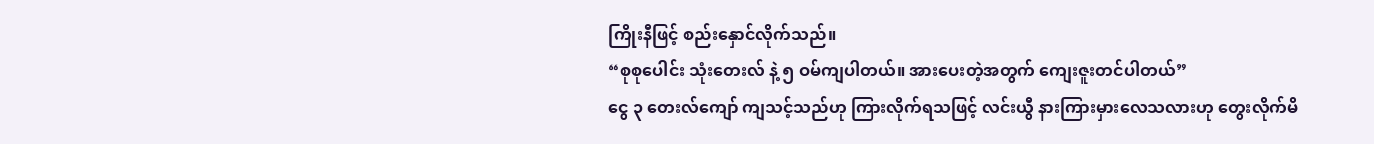ကြိုးနီဖြင့် စည်းနှောင်လိုက်သည်။
“စုစုပေါင်း သုံးတေးလ် နဲ့ ၅ ဝမ်ကျပါတယ်။ အားပေးတဲ့အတွက် ကျေးဇူးတင်ပါတယ်”
ငွေ ၃ တေးလ်ကျော် ကျသင့်သည်ဟု ကြားလိုက်ရသဖြင့် လင်းယွီ နားကြားမှားလေသလားဟု တွေးလိုက်မိ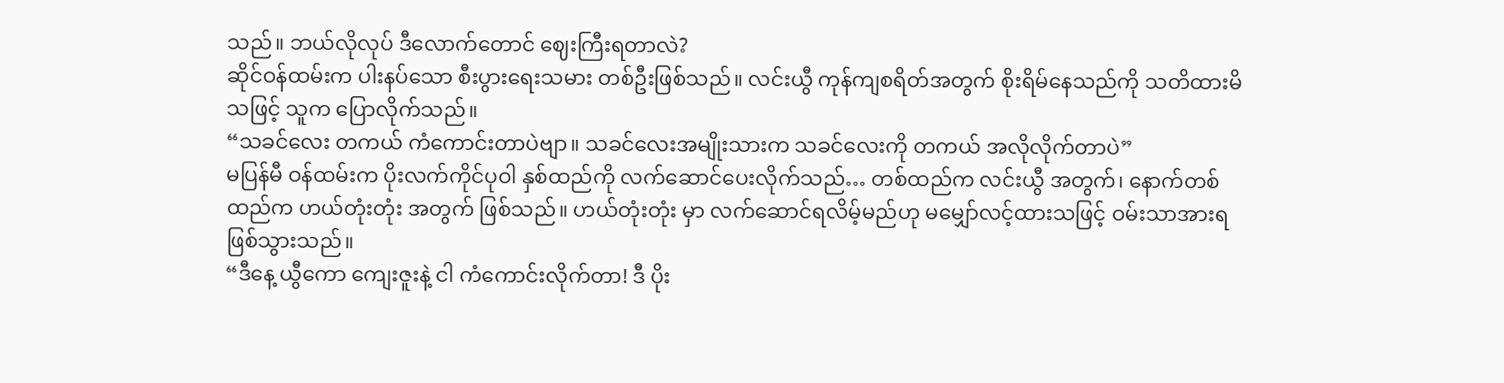သည်။ ဘယ်လိုလုပ် ဒီလောက်တောင် ဈေးကြီးရတာလဲ?
ဆိုင်ဝန်ထမ်းက ပါးနပ်သော စီးပွားရေးသမား တစ်ဦးဖြစ်သည်။ လင်းယွီ ကုန်ကျစရိတ်အတွက် စိုးရိမ်နေသည်ကို သတိထားမိသဖြင့် သူက ပြောလိုက်သည်။
“သခင်လေး တကယ် ကံကောင်းတာပဲဗျာ။ သခင်လေးအမျိုးသားက သခင်လေးကို တကယ် အလိုလိုက်တာပဲ”
မပြန်မီ ဝန်ထမ်းက ပိုးလက်ကိုင်ပုဝါ နှစ်ထည်ကို လက်ဆောင်ပေးလိုက်သည်… တစ်ထည်က လင်းယွီ အတွက်၊ နောက်တစ်ထည်က ဟယ်တုံးတုံး အတွက် ဖြစ်သည်။ ဟယ်တုံးတုံး မှာ လက်ဆောင်ရလိမ့်မည်ဟု မမျှော်လင့်ထားသဖြင့် ဝမ်းသာအားရ ဖြစ်သွားသည်။
“ဒီနေ့ ယွီကော ကျေးဇူးနဲ့ ငါ ကံကောင်းလိုက်တာ! ဒီ ပိုး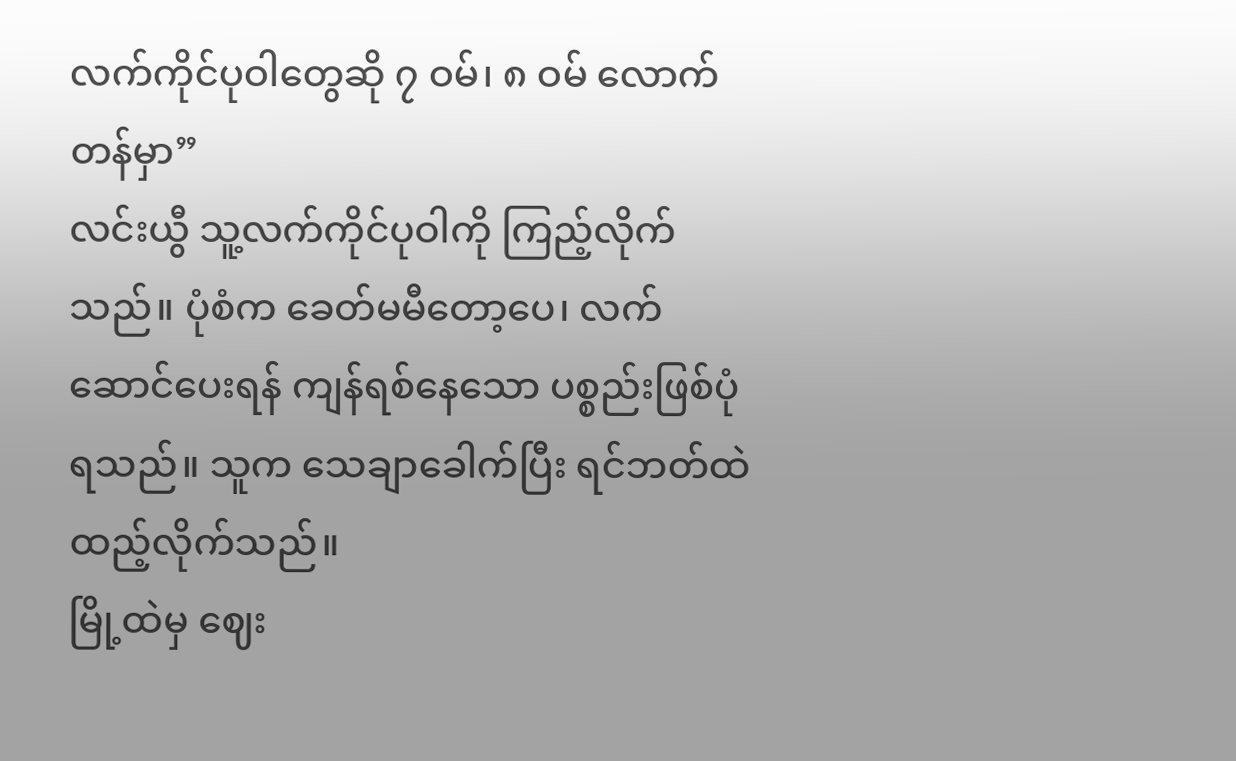လက်ကိုင်ပုဝါတွေဆို ၇ ဝမ်၊ ၈ ဝမ် လောက် တန်မှာ”
လင်းယွီ သူ့လက်ကိုင်ပုဝါကို ကြည့်လိုက်သည်။ ပုံစံက ခေတ်မမီတော့ပေ၊ လက်ဆောင်ပေးရန် ကျန်ရစ်နေသော ပစ္စည်းဖြစ်ပုံရသည်။ သူက သေချာခေါက်ပြီး ရင်ဘတ်ထဲ ထည့်လိုက်သည်။
မြို့ထဲမှ ဈေး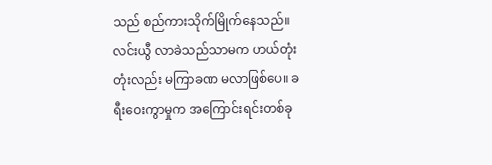သည် စည်ကားသိုက်မြိုက်နေသည်။ လင်းယွီ လာခဲသည်သာမက ဟယ်တုံးတုံးလည်း မကြာခဏ မလာဖြစ်ပေ။ ခရီးဝေးကွာမှုက အကြောင်းရင်းတစ်ခု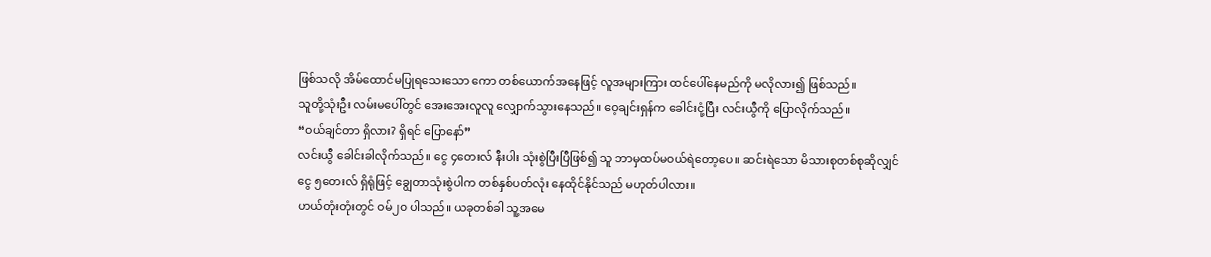ဖြစ်သလို အိမ်ထောင်မပြုရသေးသော ကော တစ်ယောက်အနေဖြင့် လူအများကြား ထင်ပေါ်နေမည်ကို မလိုလား၍ ဖြစ်သည်။
သူတို့သုံးဦး လမ်းမပေါ်တွင် အေးအေးလူလူ လျှောက်သွားနေသည်။ ဝေ့ချင်းရှန်က ခေါင်းငုံ့ပြီး လင်းယွီကို ပြောလိုက်သည်။
“ဝယ်ချင်တာ ရှိလား? ရှိရင် ပြောနော်”
လင်းယွီ ခေါင်းခါလိုက်သည်။ ငွေ ၄တေးလ် နီးပါး သုံးစွဲပြီးပြီဖြစ်၍ သူ ဘာမှထပ်မဝယ်ရဲတော့ပေ။ ဆင်းရဲသော မိသားစုတစ်စုဆိုလျှင် ငွေ ၅တေးလ် ရှိရုံဖြင့် ချွေတာသုံးစွဲပါက တစ်နှစ်ပတ်လုံး နေထိုင်နိုင်သည် မဟုတ်ပါလား။
ဟယ်တုံးတုံးတွင် ဝမ်၂၀ ပါသည်။ ယခုတစ်ခါ သူ့အမေ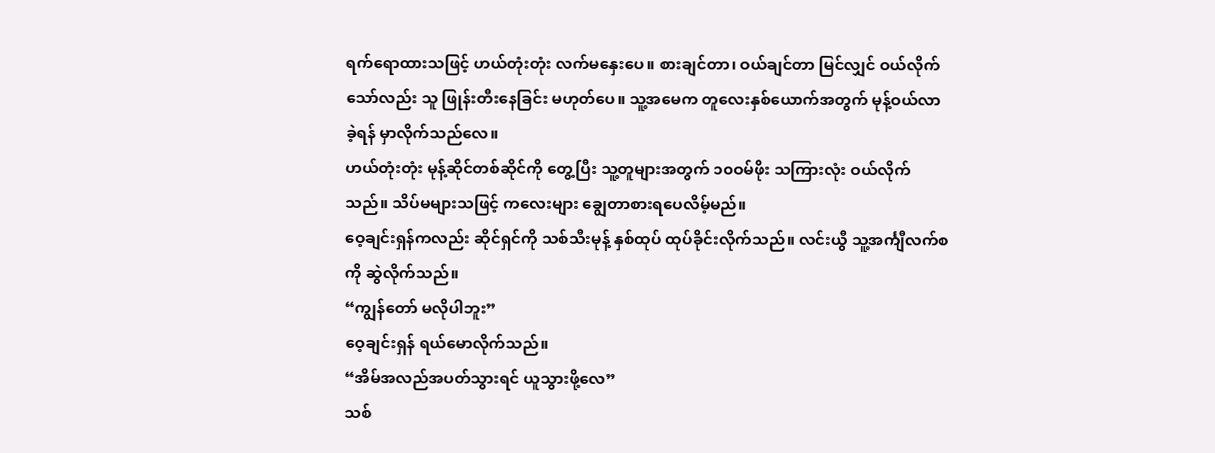ရက်ရောထားသဖြင့် ဟယ်တုံးတုံး လက်မနှေးပေ။ စားချင်တာ၊ ဝယ်ချင်တာ မြင်လျှင် ဝယ်လိုက်သော်လည်း သူ ဖြုန်းတီးနေခြင်း မဟုတ်ပေ။ သူ့အမေက တူလေးနှစ်ယောက်အတွက် မုန့်ဝယ်လာခဲ့ရန် မှာလိုက်သည်လေ။
ဟယ်တုံးတုံး မုန့်ဆိုင်တစ်ဆိုင်ကို တွေ့ပြီး သူ့တူများအတွက် ၁၀ဝမ်ဖိုး သကြားလုံး ဝယ်လိုက်သည်။ သိပ်မများသဖြင့် ကလေးများ ချွေတာစားရပေလိမ့်မည်။
ဝေ့ချင်းရှန်ကလည်း ဆိုင်ရှင်ကို သစ်သီးမုန့် နှစ်ထုပ် ထုပ်ခိုင်းလိုက်သည်။ လင်းယွီ သူ့အင်္ကျီလက်စကို ဆွဲလိုက်သည်။
“ကျွန်တော် မလိုပါဘူး”
ဝေ့ချင်းရှန် ရယ်မောလိုက်သည်။
“အိမ်အလည်အပတ်သွားရင် ယူသွားဖို့လေ”
သစ်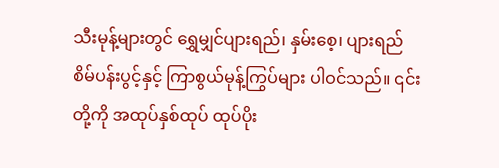သီးမုန့်များတွင် ရွှေမျှင်ပျားရည်၊ နှမ်းစေ့၊ ပျားရည်စိမ်ပန်းပွင့်နှင့် ကြာစွယ်မုန့်ကြွပ်များ ပါဝင်သည်။ ၎င်းတို့ကို အထုပ်နှစ်ထုပ် ထုပ်ပိုး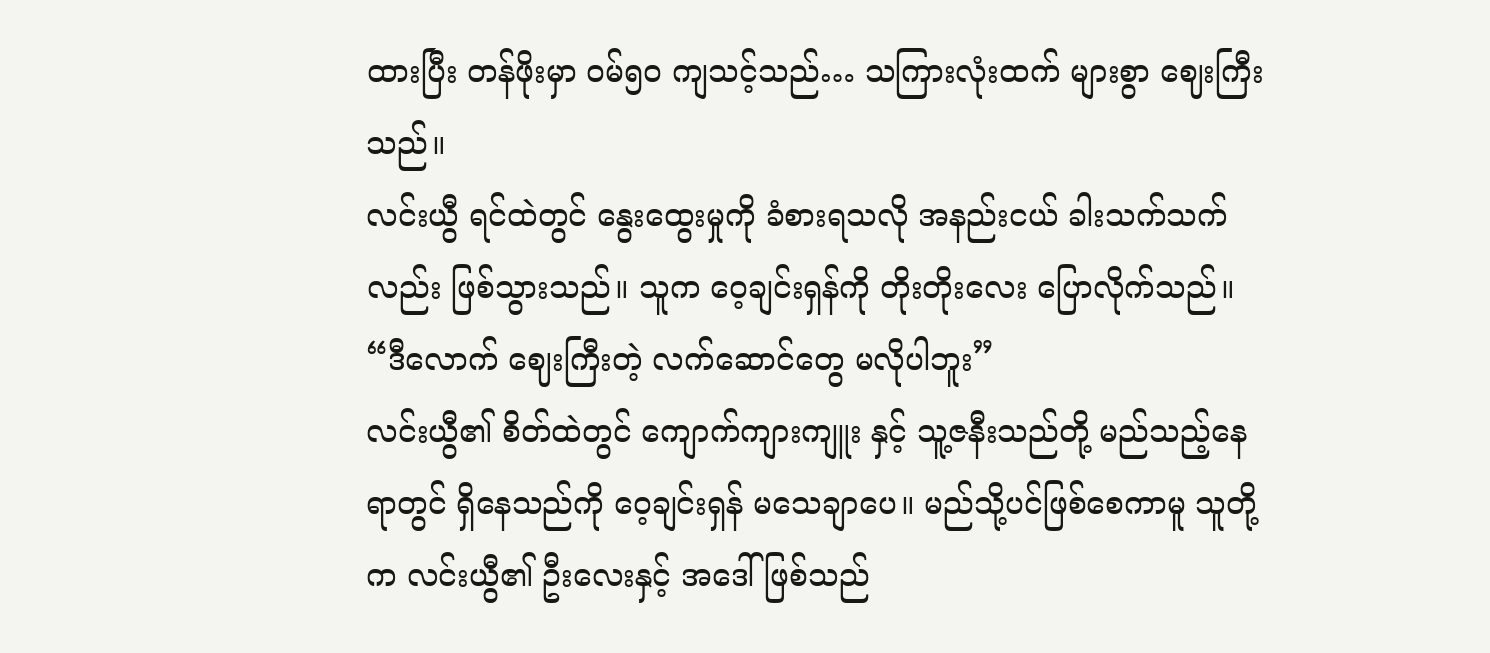ထားပြီး တန်ဖိုးမှာ ဝမ်၅၀ ကျသင့်သည်… သကြားလုံးထက် များစွာ ဈေးကြီးသည်။
လင်းယွီ ရင်ထဲတွင် နွေးထွေးမှုကို ခံစားရသလို အနည်းငယ် ခါးသက်သက်လည်း ဖြစ်သွားသည်။ သူက ဝေ့ချင်းရှန်ကို တိုးတိုးလေး ပြောလိုက်သည်။
“ဒီလောက် ဈေးကြီးတဲ့ လက်ဆောင်တွေ မလိုပါဘူး”
လင်းယွီ၏ စိတ်ထဲတွင် ကျောက်ကျားကျူး နှင့် သူ့ဇနီးသည်တို့ မည်သည့်နေရာတွင် ရှိနေသည်ကို ဝေ့ချင်းရှန် မသေချာပေ။ မည်သို့ပင်ဖြစ်စေကာမူ သူတို့က လင်းယွီ၏ ဦးလေးနှင့် အဒေါ် ဖြစ်သည်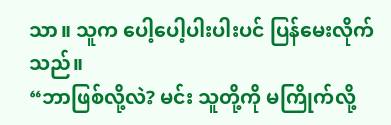သာ။ သူက ပေါ့ပေါ့ပါးပါးပင် ပြန်မေးလိုက်သည်။
“ဘာဖြစ်လို့လဲ? မင်း သူတို့ကို မကြိုက်လို့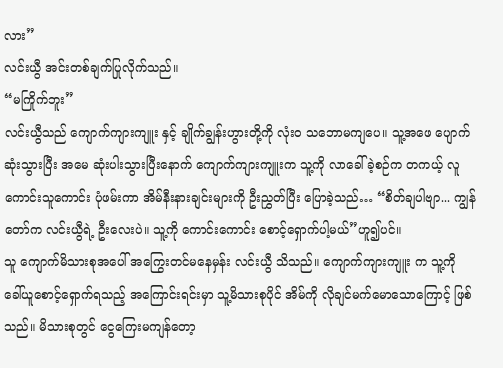လား”
လင်းယွီ အင်းတစ်ချက်ပြုလိုက်သည်။
“မကြိုက်ဘူး”
လင်းယွီသည် ကျောက်ကျားကျူး နှင့် ချိုက်ချွန်းဟွားတို့ကို လုံးဝ သဘောမကျပေ။ သူ့အဖေ ပျောက်ဆုံးသွားပြီး အမေ ဆုံးပါးသွားပြီးနောက် ကျောက်ကျားကျူးက သူ့ကို လာခေါ်ခဲ့စဉ်က တကယ့် လူကောင်းသူကောင်း ပုံဖမ်းကာ အိမ်နီးနားချင်းများကို ဦးညွှတ်ပြီး ပြောခဲ့သည်… “စိတ်ချပါဗျာ... ကျွန်တော်က လင်းယွီရဲ့ ဦးလေးပဲ။ သူ့ကို ကောင်းကောင်း စောင့်ရှောက်ပါ့မယ်”ဟူ၍ပင်။
သူ ကျောက်မိသားစုအပေါ် အကြွေးတင်မနေမှန်း လင်းယွီ သိသည်။ ကျောက်ကျားကျူး က သူ့ကို ခေါ်ယူစောင့်ရှောက်ရသည့် အကြောင်းရင်းမှာ သူ့မိသားစုပိုင် အိမ်ကို လိုချင်မက်မောသောကြောင့် ဖြစ်သည်။ မိသားစုတွင် ငွေကြေးမကျန်တော့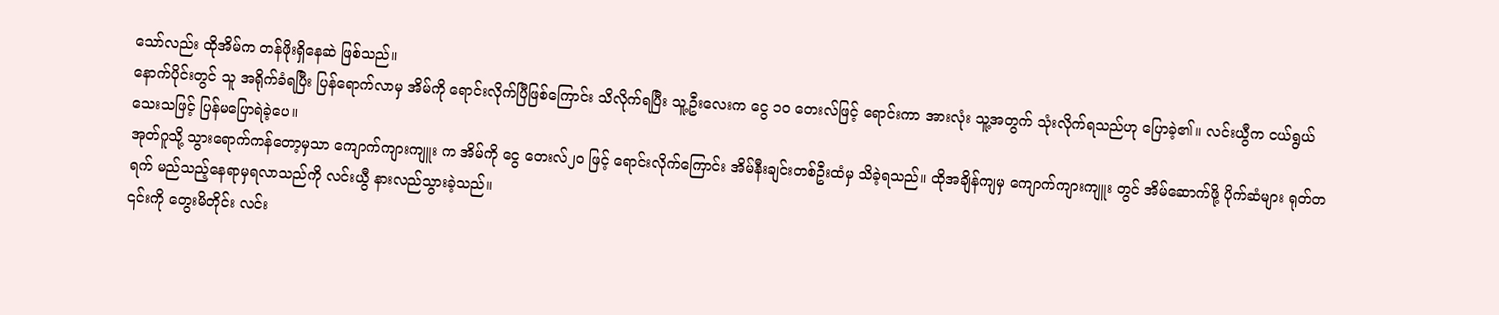သော်လည်း ထိုအိမ်က တန်ဖိုးရှိနေဆဲ ဖြစ်သည်။
နောက်ပိုင်းတွင် သူ အရိုက်ခံရပြီး ပြန်ရောက်လာမှ အိမ်ကို ရောင်းလိုက်ပြီဖြစ်ကြောင်း သိလိုက်ရပြီး သူ့ဦးလေးက ငွေ ၁၀ တေးလ်ဖြင့် ရောင်းကာ အားလုံး သူ့အတွက် သုံးလိုက်ရသည်ဟု ပြောခဲ့၏။ လင်းယွီက ငယ်ရွယ်သေးသဖြင့် ပြန်မပြောရဲခဲ့ပေ။
အုတ်ဂူသို့ သွားရောက်ကန်တော့မှသာ ကျောက်ကျားကျူး က အိမ်ကို ငွေ တေးလ်၂၀ ဖြင့် ရောင်းလိုက်ကြောင်း အိမ်နီးချင်းတစ်ဦးထံမှ သိခဲ့ရသည်။ ထိုအချိန်ကျမှ ကျောက်ကျားကျူး တွင် အိမ်ဆောက်ဖို့ ပိုက်ဆံများ ရုတ်တရက် မည်သည့်နေရာမှရလာသည်ကို လင်းယွီ နားလည်သွားခဲ့သည်။
၎င်းကို တွေးမိတိုင်း လင်း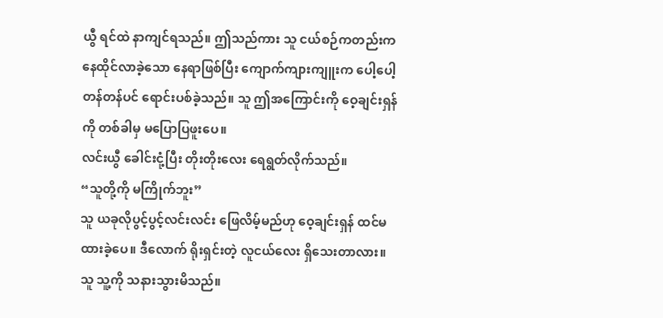ယွီ ရင်ထဲ နာကျင်ရသည်။ ဤသည်ကား သူ ငယ်စဉ်ကတည်းက နေထိုင်လာခဲ့သော နေရာဖြစ်ပြီး ကျောက်ကျားကျူးက ပေါ့ပေါ့တန်တန်ပင် ရောင်းပစ်ခဲ့သည်။ သူ ဤအကြောင်းကို ဝေ့ချင်းရှန် ကို တစ်ခါမှ မပြောပြဖူးပေ။
လင်းယွီ ခေါင်းငုံ့ပြီး တိုးတိုးလေး ရေရွတ်လိုက်သည်။
“သူတို့ကို မကြိုက်ဘူး”
သူ ယခုလိုပွင့်ပွင့်လင်းလင်း ဖြေလိမ့်မည်ဟု ဝေ့ချင်းရှန် ထင်မထားခဲ့ပေ။ ဒီလောက် ရိုးရှင်းတဲ့ လူငယ်လေး ရှိသေးတာလား။ သူ သူ့ကို သနားသွားမိသည်။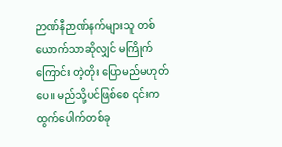ဉာဏ်နီဉာဏ်နက်များသူ တစ်ယောက်သာဆိုလျှင် မကြိုက်ကြောင်း တဲ့တိုး ပြောမည်မဟုတ်ပေ။ မည်သို့ပင်ဖြစ်စေ ၎င်းက ထွက်ပေါက်တစ်ခု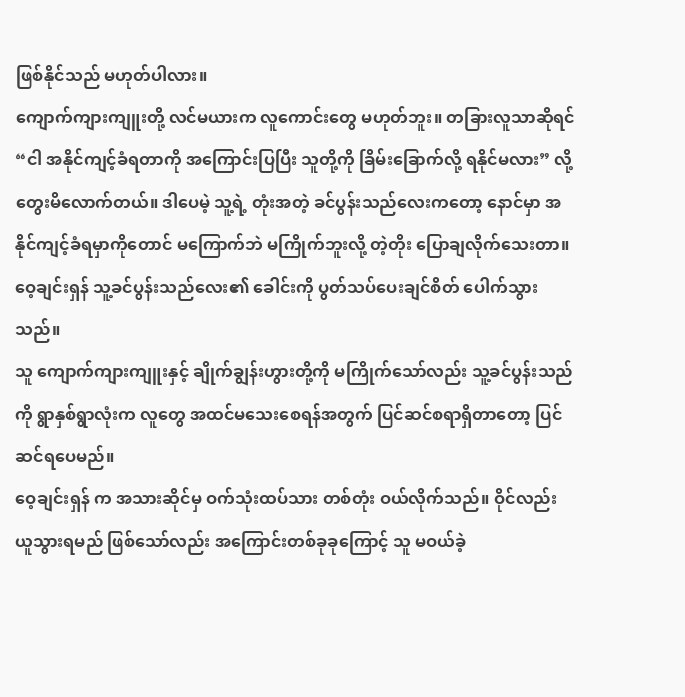ဖြစ်နိုင်သည် မဟုတ်ပါလား။
ကျောက်ကျားကျူးတို့ လင်မယားက လူကောင်းတွေ မဟုတ်ဘူး။ တခြားလူသာဆိုရင် “ငါ အနိုင်ကျင့်ခံရတာကို အကြောင်းပြပြီး သူတို့ကို ခြိမ်းခြောက်လို့ ရနိုင်မလား” လို့ တွေးမိလောက်တယ်။ ဒါပေမဲ့ သူ့ရဲ့ တုံးအတဲ့ ခင်ပွန်းသည်လေးကတော့ နောင်မှာ အနိုင်ကျင့်ခံရမှာကိုတောင် မကြောက်ဘဲ မကြိုက်ဘူးလို့ တဲ့တိုး ပြောချလိုက်သေးတာ။
ဝေ့ချင်းရှန် သူ့ခင်ပွန်းသည်လေး၏ ခေါင်းကို ပွတ်သပ်ပေးချင်စိတ် ပေါက်သွားသည်။
သူ ကျောက်ကျားကျူးနှင့် ချိုက်ချွန်းဟွားတို့ကို မကြိုက်သော်လည်း သူ့ခင်ပွန်းသည်ကို ရွာနှစ်ရွာလုံးက လူတွေ အထင်မသေးစေရန်အတွက် ပြင်ဆင်စရာရှိတာတော့ ပြင်ဆင်ရပေမည်။
ဝေ့ချင်းရှန် က အသားဆိုင်မှ ဝက်သုံးထပ်သား တစ်တုံး ဝယ်လိုက်သည်။ ဝိုင်လည်း ယူသွားရမည် ဖြစ်သော်လည်း အကြောင်းတစ်ခုခုကြောင့် သူ မဝယ်ခဲ့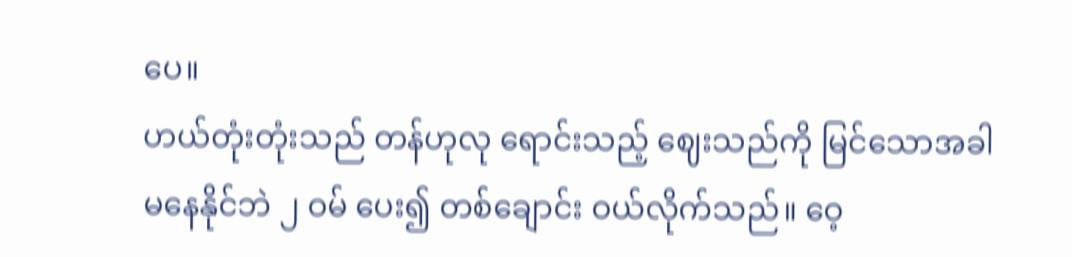ပေ။
ဟယ်တုံးတုံးသည် တန်ဟုလု ရောင်းသည့် ဈေးသည်ကို မြင်သောအခါ မနေနိုင်ဘဲ ၂ ဝမ် ပေး၍ တစ်ချောင်း ဝယ်လိုက်သည်။ ဝေ့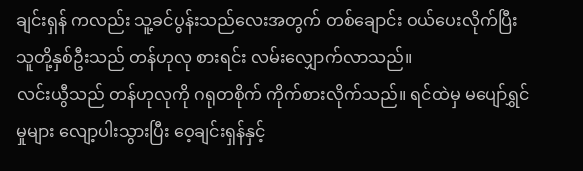ချင်းရှန် ကလည်း သူ့ခင်ပွန်းသည်လေးအတွက် တစ်ချောင်း ဝယ်ပေးလိုက်ပြီး သူတို့နှစ်ဦးသည် တန်ဟုလု စားရင်း လမ်းလျှောက်လာသည်။
လင်းယွီသည် တန်ဟုလုကို ဂရုတစိုက် ကိုက်စားလိုက်သည်။ ရင်ထဲမှ မပျော်ရွှင်မှုများ လျော့ပါးသွားပြီး ဝေ့ချင်းရှန်နှင့်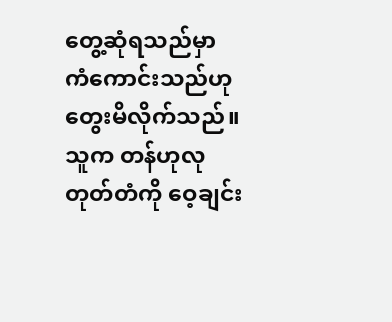တွေ့ဆုံရသည်မှာ ကံကောင်းသည်ဟု တွေးမိလိုက်သည်။ သူက တန်ဟုလုတုတ်တံကို ဝေ့ချင်း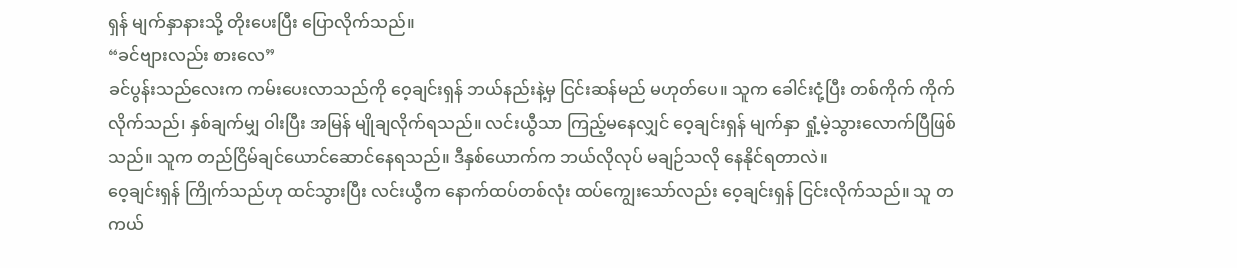ရှန် မျက်နှာနားသို့ တိုးပေးပြီး ပြောလိုက်သည်။
“ခင်ဗျားလည်း စားလေ”
ခင်ပွန်းသည်လေးက ကမ်းပေးလာသည်ကို ဝေ့ချင်းရှန် ဘယ်နည်းနဲ့မှ ငြင်းဆန်မည် မဟုတ်ပေ။ သူက ခေါင်းငုံ့ပြီး တစ်ကိုက် ကိုက်လိုက်သည်၊ နှစ်ချက်မျှ ဝါးပြီး အမြန် မျိုချလိုက်ရသည်။ လင်းယွီသာ ကြည့်မနေလျှင် ဝေ့ချင်းရှန် မျက်နှာ ရှုံ့မဲ့သွားလောက်ပြီဖြစ်သည်။ သူက တည်ငြိမ်ချင်ယောင်ဆောင်နေရသည်။ ဒီနှစ်ယောက်က ဘယ်လိုလုပ် မချဉ်သလို နေနိုင်ရတာလဲ။
ဝေ့ချင်းရှန် ကြိုက်သည်ဟု ထင်သွားပြီး လင်းယွီက နောက်ထပ်တစ်လုံး ထပ်ကျွေးသော်လည်း ဝေ့ချင်းရှန် ငြင်းလိုက်သည်။ သူ တကယ်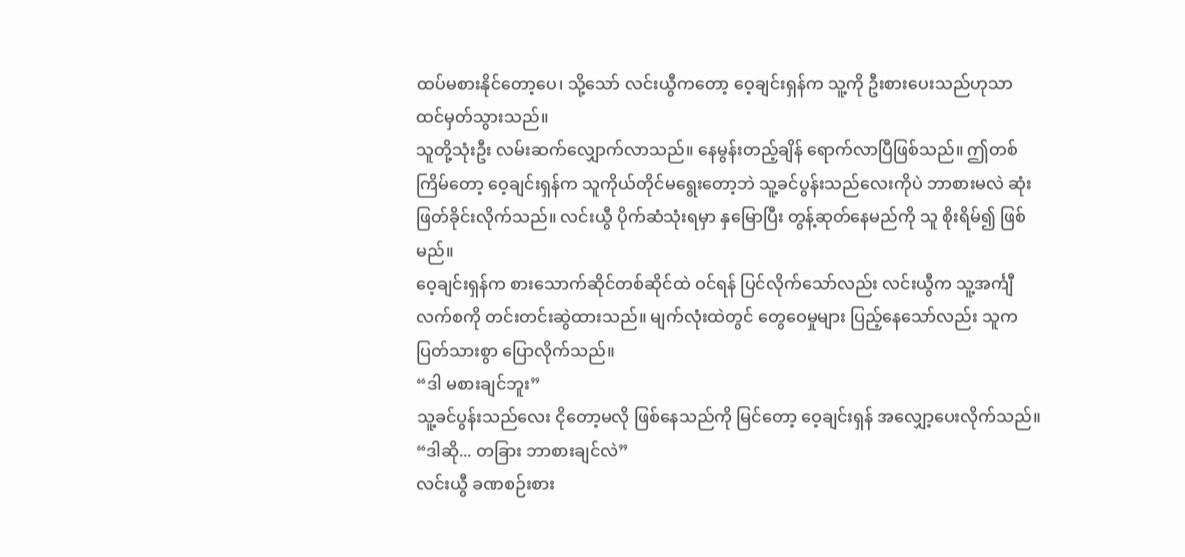ထပ်မစားနိုင်တော့ပေ၊ သို့သော် လင်းယွီကတော့ ဝေ့ချင်းရှန်က သူ့ကို ဦးစားပေးသည်ဟုသာ ထင်မှတ်သွားသည်။
သူတို့သုံးဦး လမ်းဆက်လျှောက်လာသည်။ နေမွန်းတည့်ချိန် ရောက်လာပြီဖြစ်သည်။ ဤတစ်ကြိမ်တော့ ဝေ့ချင်းရှန်က သူကိုယ်တိုင်မရွေးတော့ဘဲ သူ့ခင်ပွန်းသည်လေးကိုပဲ ဘာစားမလဲ ဆုံးဖြတ်ခိုင်းလိုက်သည်။ လင်းယွီ ပိုက်ဆံသုံးရမှာ နှမြောပြီး တွန့်ဆုတ်နေမည်ကို သူ စိုးရိမ်၍ ဖြစ်မည်။
ဝေ့ချင်းရှန်က စားသောက်ဆိုင်တစ်ဆိုင်ထဲ ဝင်ရန် ပြင်လိုက်သော်လည်း လင်းယွီက သူ့အင်္ကျီလက်စကို တင်းတင်းဆွဲထားသည်။ မျက်လုံးထဲတွင် တွေဝေမှုများ ပြည့်နေသော်လည်း သူက ပြတ်သားစွာ ပြောလိုက်သည်။
“ဒါ မစားချင်ဘူး”
သူ့ခင်ပွန်းသည်လေး ငိုတော့မလို ဖြစ်နေသည်ကို မြင်တော့ ဝေ့ချင်းရှန် အလျှော့ပေးလိုက်သည်။
“ဒါဆို... တခြား ဘာစားချင်လဲ”
လင်းယွီ ခဏစဉ်းစား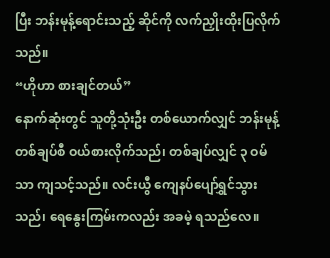ပြီး ဘန်းမုန့်ရောင်းသည့် ဆိုင်ကို လက်ညှိုးထိုးပြလိုက်သည်။
“ဟိုဟာ စားချင်တယ်”
နောက်ဆုံးတွင် သူတို့သုံးဦး တစ်ယောက်လျှင် ဘန်းမုန့်တစ်ချပ်စီ ဝယ်စားလိုက်သည်၊ တစ်ချပ်လျှင် ၃ ဝမ် သာ ကျသင့်သည်။ လင်းယွီ ကျေနပ်ပျော်ရွှင်သွားသည်၊ ရေနွေးကြမ်းကလည်း အခမဲ့ ရသည်လေ။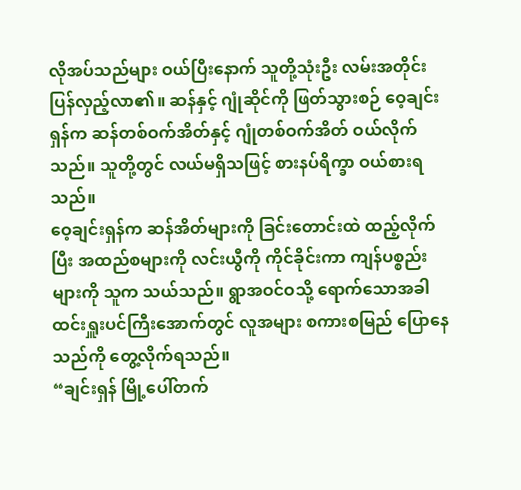လိုအပ်သည်များ ဝယ်ပြီးနောက် သူတို့သုံးဦး လမ်းအတိုင်း ပြန်လှည့်လာ၏။ ဆန်နှင့် ဂျုံဆိုင်ကို ဖြတ်သွားစဉ် ဝေ့ချင်းရှန်က ဆန်တစ်ဝက်အိတ်နှင့် ဂျုံတစ်ဝက်အိတ် ဝယ်လိုက်သည်။ သူတို့တွင် လယ်မရှိသဖြင့် စားနပ်ရိက္ခာ ဝယ်စားရသည်။
ဝေ့ချင်းရှန်က ဆန်အိတ်များကို ခြင်းတောင်းထဲ ထည့်လိုက်ပြီး အထည်စများကို လင်းယွီကို ကိုင်ခိုင်းကာ ကျန်ပစ္စည်းများကို သူက သယ်သည်။ ရွာအဝင်ဝသို့ ရောက်သောအခါ ထင်းရှူးပင်ကြီးအောက်တွင် လူအများ စကားစမြည် ပြောနေသည်ကို တွေ့လိုက်ရသည်။
“ချင်းရှန် မြို့ပေါ်တက်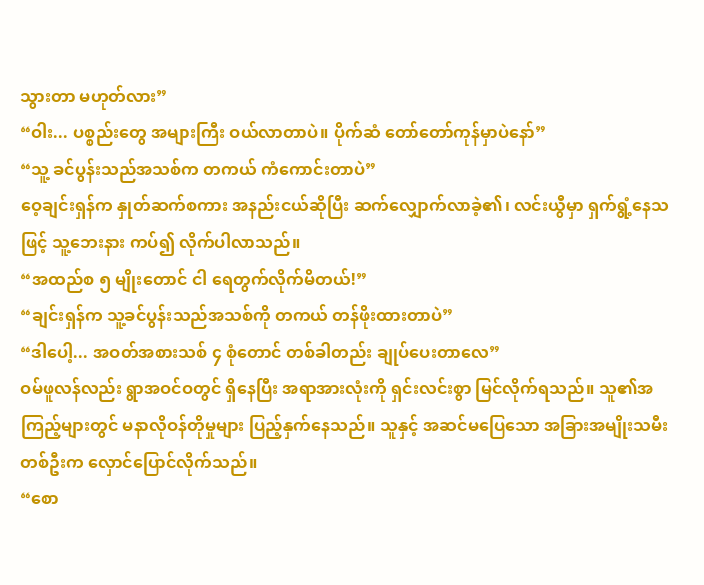သွားတာ မဟုတ်လား”
“ဝါး... ပစ္စည်းတွေ အများကြီး ဝယ်လာတာပဲ။ ပိုက်ဆံ တော်တော်ကုန်မှာပဲနော်”
“သူ့ ခင်ပွန်းသည်အသစ်က တကယ် ကံကောင်းတာပဲ”
ဝေ့ချင်းရှန်က နှုတ်ဆက်စကား အနည်းငယ်ဆိုပြီး ဆက်လျှောက်လာခဲ့၏၊ လင်းယွီမှာ ရှက်ရွံ့နေသဖြင့် သူ့ဘေးနား ကပ်၍ လိုက်ပါလာသည်။
“အထည်စ ၅ မျိုးတောင် ငါ ရေတွက်လိုက်မိတယ်!”
“ချင်းရှန်က သူ့ခင်ပွန်းသည်အသစ်ကို တကယ် တန်ဖိုးထားတာပဲ”
“ဒါပေါ့... အဝတ်အစားသစ် ၄ စုံတောင် တစ်ခါတည်း ချုပ်ပေးတာလေ”
ဝမ်ဖူလန်လည်း ရွာအဝင်ဝတွင် ရှိနေပြီး အရာအားလုံးကို ရှင်းလင်းစွာ မြင်လိုက်ရသည်။ သူ၏အကြည့်များတွင် မနာလိုဝန်တိုမှုများ ပြည့်နှက်နေသည်။ သူနှင့် အဆင်မပြေသော အခြားအမျိုးသမီးတစ်ဦးက လှောင်ပြောင်လိုက်သည်။
“စော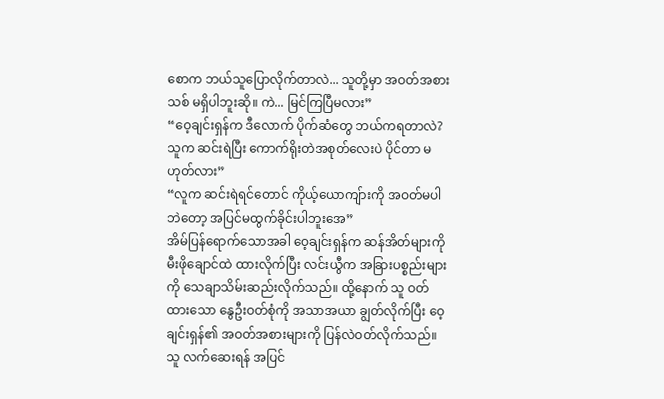စောက ဘယ်သူပြောလိုက်တာလဲ... သူတို့မှာ အဝတ်အစားသစ် မရှိပါဘူးဆို။ ကဲ... မြင်ကြပြီမလား”
“ဝေ့ချင်းရှန်က ဒီလောက် ပိုက်ဆံတွေ ဘယ်ကရတာလဲ? သူက ဆင်းရဲပြီး ကောက်ရိုးတဲအစုတ်လေးပဲ ပိုင်တာ မဟုတ်လား”
“လူက ဆင်းရဲရင်တောင် ကိုယ့်ယောကျ်ားကို အဝတ်မပါဘဲတော့ အပြင်မထွက်ခိုင်းပါဘူးအေ”
အိမ်ပြန်ရောက်သောအခါ ဝေ့ချင်းရှန်က ဆန်အိတ်များကို မီးဖိုချောင်ထဲ ထားလိုက်ပြီး လင်းယွီက အခြားပစ္စည်းများကို သေချာသိမ်းဆည်းလိုက်သည်။ ထို့နောက် သူ ဝတ်ထားသော နွေဦးဝတ်စုံကို အသာအယာ ချွတ်လိုက်ပြီး ဝေ့ချင်းရှန်၏ အဝတ်အစားများကို ပြန်လဲဝတ်လိုက်သည်။
သူ လက်ဆေးရန် အပြင်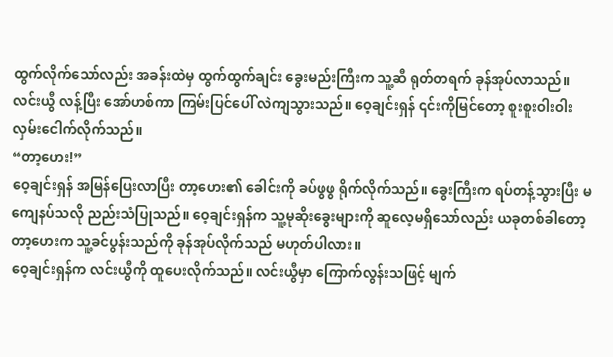ထွက်လိုက်သော်လည်း အခန်းထဲမှ ထွက်ထွက်ချင်း ခွေးမည်းကြီးက သူ့ဆီ ရုတ်တရက် ခုန်အုပ်လာသည်။
လင်းယွီ လန့်ပြီး အော်ဟစ်ကာ ကြမ်းပြင်ပေါ် လဲကျသွားသည်။ ဝေ့ချင်းရှန် ၎င်းကိုမြင်တော့ စူးစူးဝါးဝါး လှမ်းငေါက်လိုက်သည်။
“တာ့ဟေး!”
ဝေ့ချင်းရှန် အမြန်ပြေးလာပြီး တာ့ဟေး၏ ခေါင်းကို ခပ်ဖွဖွ ရိုက်လိုက်သည်။ ခွေးကြီးက ရပ်တန့်သွားပြီး မကျေနပ်သလို ညည်းသံပြုသည်။ ဝေ့ချင်းရှန်က သူ့မုဆိုးခွေးများကို ဆူလေ့မရှိသော်လည်း ယခုတစ်ခါတော့ တာ့ဟေးက သူ့ခင်ပွန်းသည်ကို ခုန်အုပ်လိုက်သည် မဟုတ်ပါလား။
ဝေ့ချင်းရှန်က လင်းယွီကို ထူပေးလိုက်သည်။ လင်းယွီမှာ ကြောက်လွန်းသဖြင့် မျက်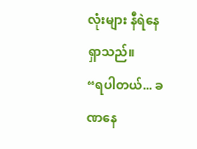လုံးများ နီရဲနေရှာသည်။
“ရပါတယ်... ခဏနေ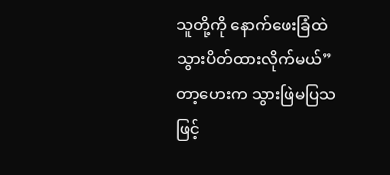သူတို့ကို နောက်ဖေးခြံထဲ သွားပိတ်ထားလိုက်မယ်”
တာ့ဟေးက သွားဖြဲမပြသဖြင့်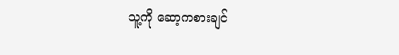သူ့ကို ဆော့ကစားချင်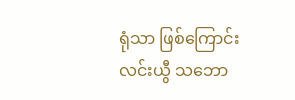ရုံသာ ဖြစ်ကြောင်း လင်းယွီ သဘော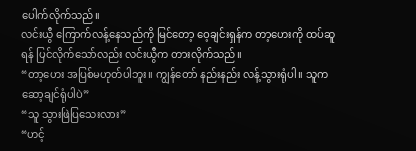ပေါက်လိုက်သည်။
လင်းယွီ ကြောက်လန့်နေသည်ကို မြင်တော့ ဝေ့ချင်းရှန်က တာ့ဟေးကို ထပ်ဆူရန် ပြင်လိုက်သော်လည်း လင်းယွီက တားလိုက်သည်။
“တာ့ဟေး အပြစ်မဟုတ်ပါဘူး။ ကျွန်တော် နည်းနည်း လန့်သွားရုံပါ။ သူက ဆော့ချင်ရုံပါပဲ”
“သူ သွားဖြဲပြသေးလား”
“ဟင့်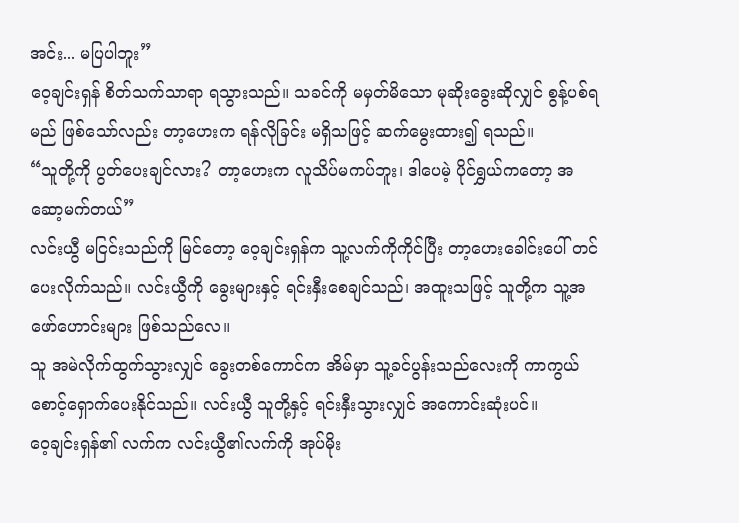အင်း... မပြပါဘူး”
ဝေ့ချင်းရှန် စိတ်သက်သာရာ ရသွားသည်။ သခင်ကို မမှတ်မိသော မုဆိုးခွေးဆိုလျှင် စွန့်ပစ်ရမည် ဖြစ်သော်လည်း တာ့ဟေးက ရန်လိုခြင်း မရှိသဖြင့် ဆက်မွေးထား၍ ရသည်။
“သူတို့ကို ပွတ်ပေးချင်လား? တာ့ဟေးက လူသိပ်မကပ်ဘူး၊ ဒါပေမဲ့ ပိုင်ရွှယ်ကတော့ အဆော့မက်တယ်”
လင်းယွီ မငြင်းသည်ကို မြင်တော့ ဝေ့ချင်းရှန်က သူ့လက်ကိုကိုင်ပြီး တာ့ဟေးခေါင်းပေါ် တင်ပေးလိုက်သည်။ လင်းယွီကို ခွေးများနှင့် ရင်းနှီးစေချင်သည်၊ အထူးသဖြင့် သူတို့က သူ့အဖော်ဟောင်းများ ဖြစ်သည်လေ။
သူ အမဲလိုက်ထွက်သွားလျှင် ခွေးတစ်ကောင်က အိမ်မှာ သူ့ခင်ပွန်းသည်လေးကို ကာကွယ်စောင့်ရှောက်ပေးနိုင်သည်။ လင်းယွီ သူတို့နှင့် ရင်းနှီးသွားလျှင် အကောင်းဆုံးပင်။
ဝေ့ချင်းရှန်၏ လက်က လင်းယွီ၏လက်ကို အုပ်မိုး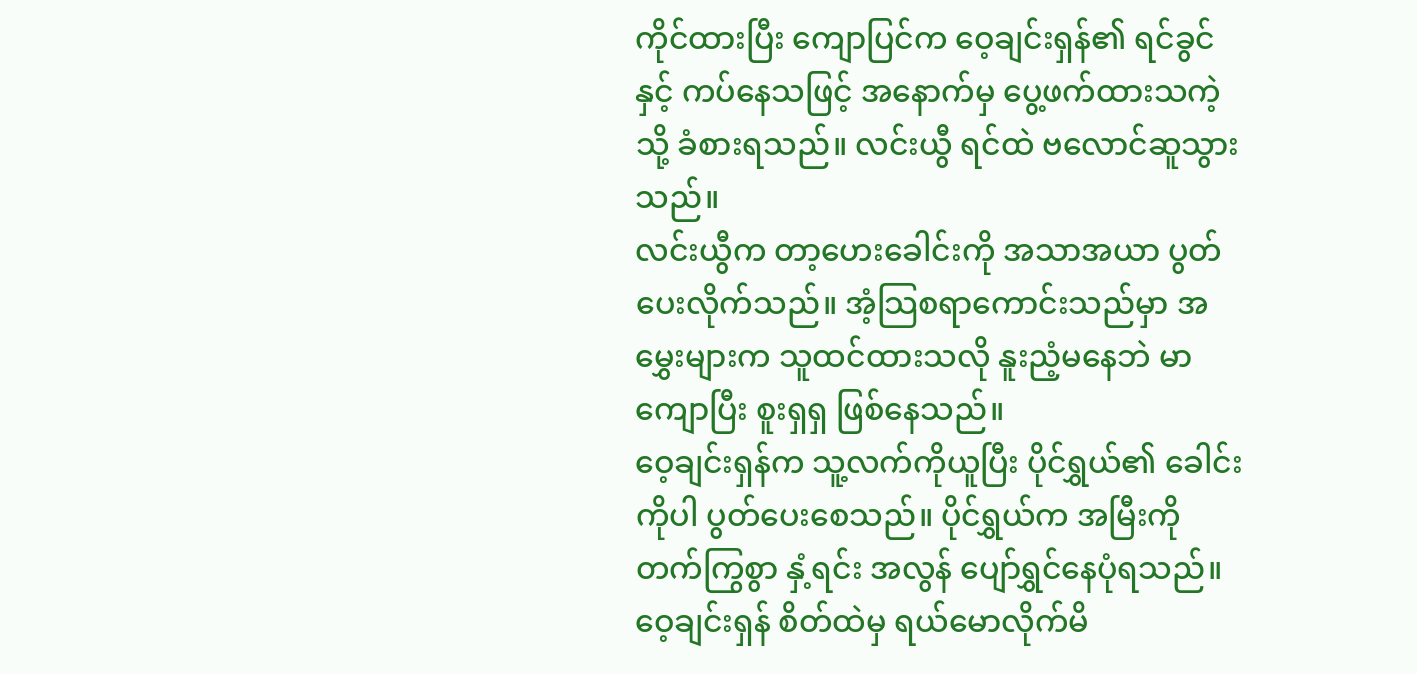ကိုင်ထားပြီး ကျောပြင်က ဝေ့ချင်းရှန်၏ ရင်ခွင်နှင့် ကပ်နေသဖြင့် အနောက်မှ ပွေ့ဖက်ထားသကဲ့သို့ ခံစားရသည်။ လင်းယွီ ရင်ထဲ ဗလောင်ဆူသွားသည်။
လင်းယွီက တာ့ဟေးခေါင်းကို အသာအယာ ပွတ်ပေးလိုက်သည်။ အံ့သြစရာကောင်းသည်မှာ အမွှေးများက သူထင်ထားသလို နူးညံ့မနေဘဲ မာကျောပြီး စူးရှရှ ဖြစ်နေသည်။
ဝေ့ချင်းရှန်က သူ့လက်ကိုယူပြီး ပိုင်ရွှယ်၏ ခေါင်းကိုပါ ပွတ်ပေးစေသည်။ ပိုင်ရွှယ်က အမြီးကို တက်ကြွစွာ နှံ့ရင်း အလွန် ပျော်ရွှင်နေပုံရသည်။
ဝေ့ချင်းရှန် စိတ်ထဲမှ ရယ်မောလိုက်မိ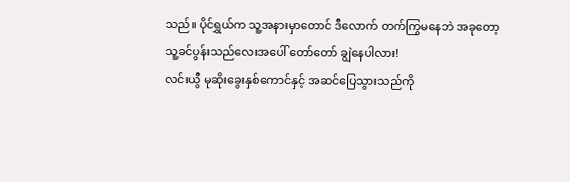သည်။ ပိုင်ရွှယ်က သူ့အနားမှာတောင် ဒီလောက် တက်ကြွမနေဘဲ အခုတော့ သူ့ခင်ပွန်းသည်လေးအပေါ် တော်တော် ချွဲနေပါလား!
လင်းယွီ မုဆိုးခွေးနှစ်ကောင်နှင့် အဆင်ပြေသွားသည်ကို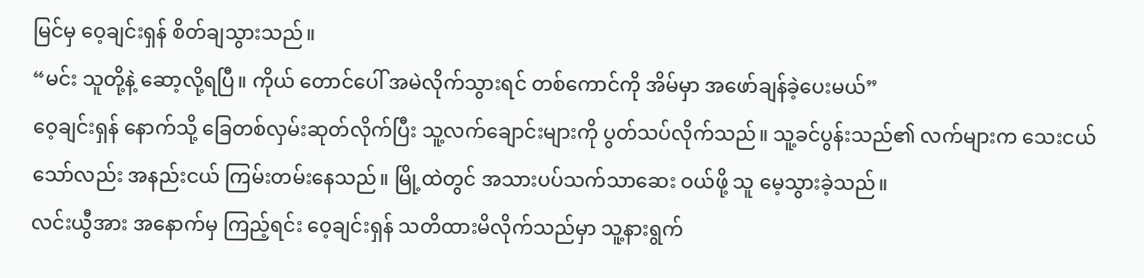မြင်မှ ဝေ့ချင်းရှန် စိတ်ချသွားသည်။
“မင်း သူတို့နဲ့ ဆော့လို့ရပြီ။ ကိုယ် တောင်ပေါ် အမဲလိုက်သွားရင် တစ်ကောင်ကို အိမ်မှာ အဖော်ချန်ခဲ့ပေးမယ်”
ဝေ့ချင်းရှန် နောက်သို့ ခြေတစ်လှမ်းဆုတ်လိုက်ပြီး သူ့လက်ချောင်းများကို ပွတ်သပ်လိုက်သည်။ သူ့ခင်ပွန်းသည်၏ လက်များက သေးငယ်သော်လည်း အနည်းငယ် ကြမ်းတမ်းနေသည်။ မြို့ထဲတွင် အသားပပ်သက်သာဆေး ဝယ်ဖို့ သူ မေ့သွားခဲ့သည်။
လင်းယွီအား အနောက်မှ ကြည့်ရင်း ဝေ့ချင်းရှန် သတိထားမိလိုက်သည်မှာ သူ့နားရွက်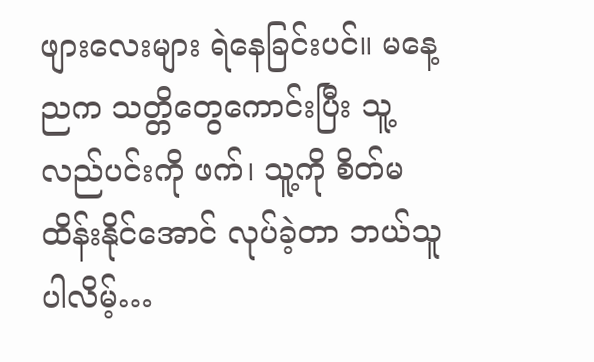ဖျားလေးများ ရဲနေခြင်းပင်။ မနေ့ညက သတ္တိတွေကောင်းပြီး သူ့လည်ပင်းကို ဖက်၊ သူ့ကို စိတ်မထိန်းနိုင်အောင် လုပ်ခဲ့တာ ဘယ်သူပါလိမ့်…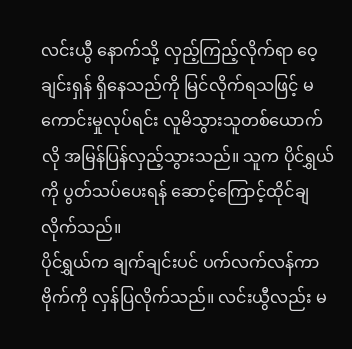လင်းယွီ နောက်သို့ လှည့်ကြည့်လိုက်ရာ ဝေ့ချင်းရှန် ရှိနေသည်ကို မြင်လိုက်ရသဖြင့် မကောင်းမှုလုပ်ရင်း လူမိသွားသူတစ်ယောက်လို အမြန်ပြန်လှည့်သွားသည်။ သူက ပိုင်ရွှယ်ကို ပွတ်သပ်ပေးရန် ဆောင့်ကြောင့်ထိုင်ချလိုက်သည်။
ပိုင်ရွှယ်က ချက်ချင်းပင် ပက်လက်လန်ကာ ဗိုက်ကို လှန်ပြလိုက်သည်။ လင်းယွီလည်း မ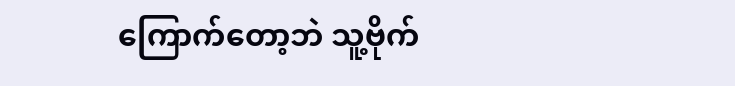ကြောက်တော့ဘဲ သူ့ဗိုက်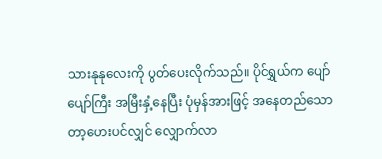သားနုနုလေးကို ပွတ်ပေးလိုက်သည်။ ပိုင်ရွှယ်က ပျော်ပျော်ကြီး အမြီးနှံ့နေပြီး ပုံမှန်အားဖြင့် အနေတည်သော တာ့ဟေးပင်လျှင် လျှောက်လာ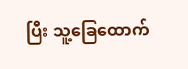ပြီး သူ့ခြေထောက်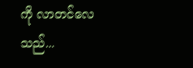ကို လာတင်လေသည်...